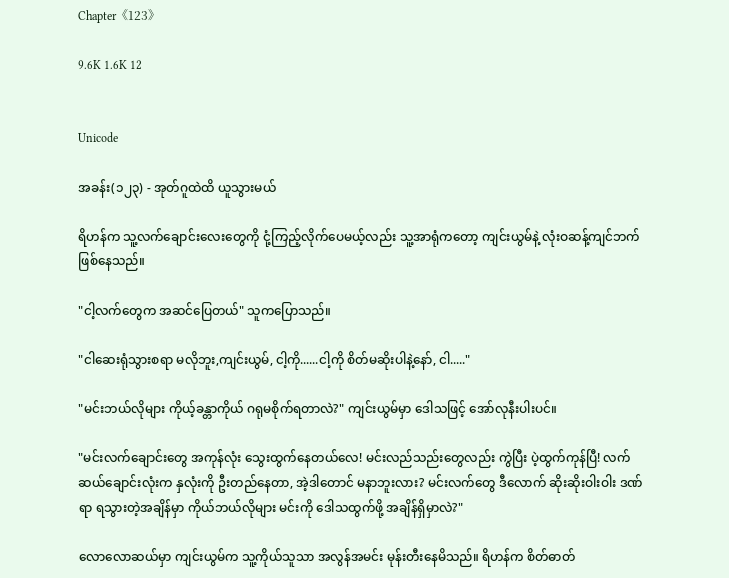Chapter《123》

9.6K 1.6K 12


Unicode

အခန်း(၁၂၃) - အုတ်ဂူထဲထိ ယူသွားမယ်

ရိဟန်က သူ့လက်ချောင်းလေးတွေကို ငုံ့ကြည့်လိုက်ပေမယ့်လည်း သူ့အာရုံကတော့ ကျင်းယွမ်နဲ့ လုံးဝဆန့်ကျင်ဘက် ဖြစ်နေသည်။

"ငါ့လက်တွေက အဆင်ပြေတယ်" သူကပြောသည်။

"ငါဆေးရုံသွားစရာ မလိုဘူး,ကျင်းယွမ်, ငါ့ကို......ငါ့ကို စိတ်မဆိုးပါနဲ့နော်, ငါ....."

"မင်းဘယ်လိုများ ကိုယ့်ခန္တာကိုယ် ဂရုမစိုက်ရတာလဲ?" ကျင်းယွမ်မှာ ဒေါသဖြင့် အော်လုနီးပါးပင်။

"မင်းလက်ချောင်းတွေ အကုန်လုံး သွေးထွက်နေတယ်လေ! မင်းလည်သည်းတွေလည်း ကွဲပြီး ပဲ့ထွက်ကုန်ပြီ! လက်ဆယ်ချောင်းလုံးက နှလုံးကို ဦးတည်နေတာ, အဲ့ဒါတောင် မနာဘူးလား? မင်းလက်တွေ ဒီလောက် ဆိုးဆိုးဝါးဝါး ဒဏ်ရာ ရသွားတဲ့အချိန်မှာ ကိုယ်ဘယ်လိုများ မင်းကို ဒေါသထွက်ဖို့ အချိန်ရှိမှာလဲ?"

လောလောဆယ်မှာ ကျင်းယွမ်က သူ့ကိုယ်သူသာ အလွန်အမင်း မုန်းတီးနေမိသည်။ ရိဟန်က စိတ်ဓာတ်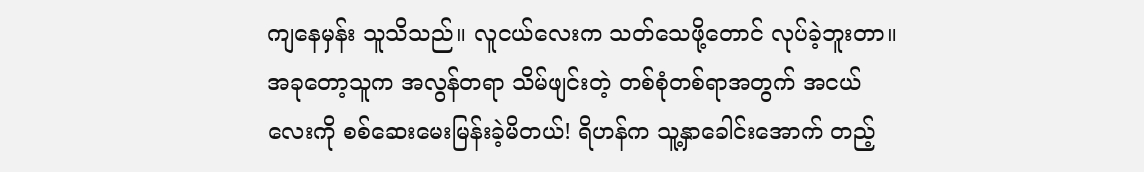ကျနေမှန်း သူသိသည်။ လူငယ်လေးက သတ်သေဖို့တောင် လုပ်ခဲ့ဘူးတာ။ အခုတော့သူက အလွန်တရာ သိမ်ဖျင်းတဲ့ တစ်စုံတစ်ရာအတွက် အငယ်လေးကို စစ်ဆေးမေးမြန်းခဲ့မိတယ်! ရိဟန်က သူ့နှာခေါင်းအောက် တည့်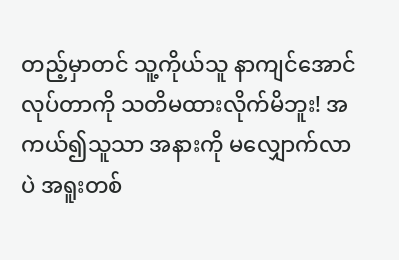တည့်မှာတင် သူ့ကိုယ်သူ နာကျင်အောင် လုပ်တာကို သတိမထားလိုက်မိဘူး! အကယ်၍သူသာ အနားကို မလျှောက်လာပဲ အရူးတစ်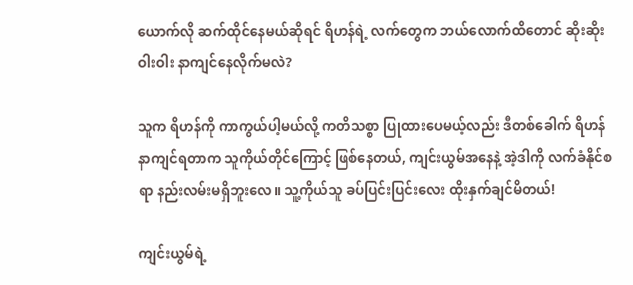ယောက်လို ဆက်ထိုင်နေမယ်ဆိုရင် ရိဟန်ရဲ့ လက်တွေက ဘယ်လောက်ထိတောင် ဆိုးဆိုးဝါးဝါး နာကျင်နေလိုက်မလဲ?

သူက ရိဟန်ကို ကာကွယ်ပါ့မယ်လို့ ကတိသစ္စာ ပြုထားပေမယ့်လည်း ဒီတစ်ခေါက် ရိဟန်နာကျင်ရတာက သူကိုယ်တိုင်ကြောင့် ဖြစ်နေတယ်, ကျင်းယွမ်အနေနဲ့ အဲ့ဒါကို လက်ခံနိုင်စရာ နည်းလမ်းမရှိဘူးလေ။ သူ့ကိုယ်သူ ခပ်ပြင်းပြင်းလေး ထိုးနှက်ချင်မိတယ်!

ကျင်းယွမ်ရဲ့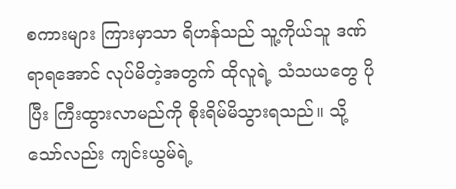စကားများ ကြားမှာသာ ရိဟန်သည် သူ့ကိုယ်သူ ဒဏ်ရာရအောင် လုပ်မိတဲ့အတွက် ထိုလူရဲ့ သံသယတွေ ပိုပြီး ကြီးထွားလာမည်ကို စိုးရိမ်မိသွားရသည်။ သို့သော်လည်း ကျင်းယွမ်ရဲ့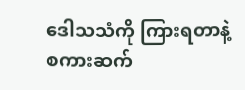ဒေါသသံကို ကြားရတာနဲ့ စကားဆက်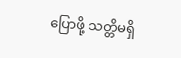ပြောဖို့ သတ္တိမရှိ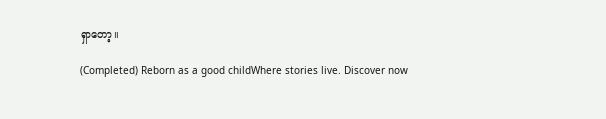ရှာတော့။

(Completed) Reborn as a good childWhere stories live. Discover now